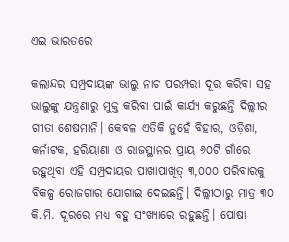ଏଇ ଭାରତରେ

କଲାନ୍ଦର ସମ୍ପ୍ରଦାୟଙ୍କ ଭାଲୁ ନାଚ ପରମ୍ପରା ଦୂର କରିବା ସହ ଭାଲୁଙ୍କୁ ଯନ୍ତ୍ରଣାରୁ ମୁକ୍ତ କରିବା ପାଇଁ କାର୍ଯ୍ୟ କରୁଛନ୍ତି ଦିଲ୍ଲୀର ଗୀତା ଶେଷମାନି। କେବଳ ଏତିକି ନୁହେଁ ବିହାର, ଓଡ଼ିଶା, କର୍ନାଟକ, ହରିୟାଣା ଓ ରାଜସ୍ଥାନର ପ୍ରାୟ ୬୦ଟି ଗାଁରେ ରହୁଥିବା ଏହି ସମ୍ପ୍ରଦାୟର ପାଖାପାଖିତ୍ ୩,୦୦୦ ପରିବାରକୁ ବିକଳ୍ପ ରୋଜଗାର ଯୋଗାଇ ଦେଇଛନ୍ତି। ଦିଲ୍ଲୀଠାରୁ ମାତ୍ର ୩୦ କି.ମି. ଦୂରରେ ମଧ୍ୟ ବହୁ ସଂଖ୍ୟାରେ ରହୁଛନ୍ତି। ପୋଷା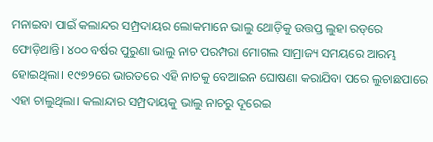ମନାଇବା ପାଇଁ କଲାନ୍ଦର ସମ୍ପ୍ରଦାୟର ଲୋକମାନେ ଭାଲୁ ଥୋଡ଼ିକୁ ଉତ୍ତପ୍ତ ଲୁହା ରଡ୍‌ରେ ଫୋଡ଼ିଥାନ୍ତି। ୪୦୦ ବର୍ଷର ପୁରୁଣା ଭାଲୁ ନାଚ ପରମ୍ପରା ମୋଗଲ ସାମ୍ରାଜ୍ୟ ସମୟରେ ଆରମ୍ଭ ହୋଇଥିଲା। ୧୯୭୨ରେ ଭାରତରେ ଏହି ନାଚକୁ ବେଆଇନ ଘୋଷଣା କରାଯିବା ପରେ ଲୁଚାଛପାରେ ଏହା ଚାଲୁଥିଲା। କଲାନ୍ଦାର ସମ୍ପ୍ରଦାୟକୁ ଭାଲୁ ନାଚରୁ ଦୂରେଇ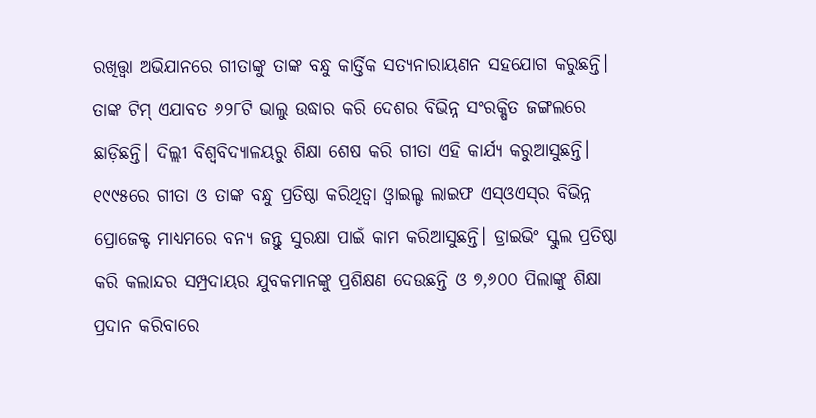ରଖିତ୍ତ୍ବା ଅଭିଯାନରେ ଗୀତାଙ୍କୁ ତାଙ୍କ ବନ୍ଧୁ କାର୍ତ୍ତିକ ସତ୍ୟନାରାୟଣନ ସହଯୋଗ କରୁଛନ୍ତି। ତାଙ୍କ ଟିମ୍‌ ଏଯାବତ ୬୨୮ଟି ଭାଲୁ ଉଦ୍ଧାର କରି ଦେଶର ବିଭିନ୍ନ ସଂରକ୍ଷିତ ଜଙ୍ଗଲରେ ଛାଡ଼ିଛନ୍ତି। ଦିଲ୍ଲୀ ବିଶ୍ୱବିଦ୍ୟାଳୟରୁ ଶିକ୍ଷା ଶେଷ କରି ଗୀତା ଏହି କାର୍ଯ୍ୟ କରୁଆସୁଛନ୍ତି। ୧୯୯୫ରେ ଗୀତା ଓ ତାଙ୍କ ବନ୍ଧୁ ପ୍ରତିଷ୍ଠା କରିଥିତ୍ବା ଓ୍ବାଇଲ୍ଡ ଲାଇଫ ଏସ୍‌ଓଏସ୍‌ର ବିଭିନ୍ନ ପ୍ରୋଜେକ୍ଟ ମାଧ୍ୟମରେ ବନ୍ୟ ଜନ୍ତୁ ସୁରକ୍ଷା ପାଇଁ କାମ କରିଆସୁଛନ୍ତି। ଡ୍ରାଇଭିଂ ସ୍କୁଲ ପ୍ରତିଷ୍ଠା କରି କଲାନ୍ଦର ସମ୍ପ୍ରଦାୟର ଯୁବକମାନଙ୍କୁ ପ୍ରଶିକ୍ଷଣ ଦେଉଛନ୍ତି ଓ ୭,୬୦୦ ପିଲାଙ୍କୁ ଶିକ୍ଷା ପ୍ରଦାନ କରିବାରେ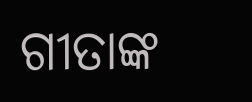ଗୀତାଙ୍କ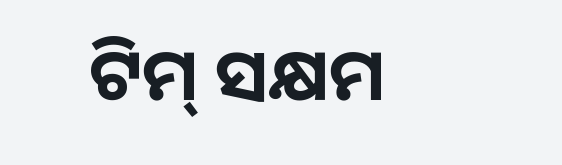ଟିମ୍‌ ସକ୍ଷମ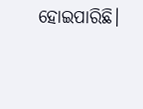ହୋଇପାରିଛି।